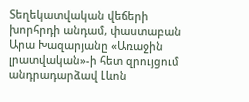Տեղեկատվական վեճերի խորհրդի անդամ, փաստաբան Արա Խազարյանը «Առաջին լրատվական»-ի հետ զրույցում անդրադարձավ Լևոն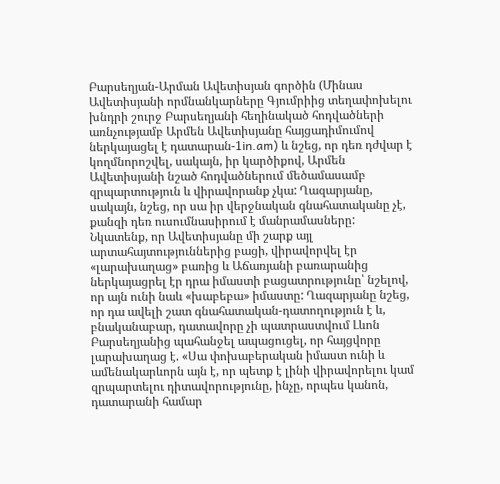Բարսեղյան-Արման Ավետիսյան գործին (Մինաս Ավետիսյանի որմնանկարները Գյումրիից տեղափոխելու խնդրի շուրջ Բարսեղյանի հեղինակած հոդվածների առնչությամբ Արմեն Ավետիսյանը հայցադիմումով ներկայացել է դատարան-1in.am) և նշեց, որ դեռ դժվար է կողմնորոշվել, սակայն, իր կարծիքով, Արմեն Ավետիսյանի նշած հոդվածներում մեծամասամբ զրպարտություն և վիրավորանք չկա: Ղազարյանը, սակայն, նշեց, որ սա իր վերջնական գնահատականը չէ, քանզի դեռ ուսումնասիրում է մանրամասները:
Նկատենք, որ Ավետիսյանը մի շարք այլ արտահայտություններից բացի, վիրավորվել էր «լարախաղաց» բառից և Աճառյանի բառարանից ներկայացրել էր դրա իմաստի բացատրությունը՝ նշելով, որ այն ունի նաև «խաբեբա» իմաստը: Ղազարյանը նշեց, որ դա ավելի շատ գնահատական-դատողություն է և, բնականաբար, դատավորը չի պատրաստվում Լևոն Բարսեղյանից պահանջել ապացուցել, որ հայցվորը լարախաղաց է. «Սա փոխաբերական իմաստ ունի և ամենակարևորն այն է, որ պետք է լինի վիրավորելու կամ զրպարտելու դիտավորությունը, ինչը, որպես կանոն, դատարանի համար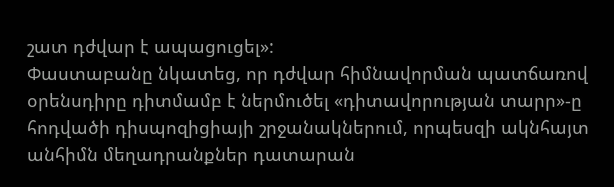շատ դժվար է ապացուցել»:
Փաստաբանը նկատեց, որ դժվար հիմնավորման պատճառով օրենսդիրը դիտմամբ է ներմուծել «դիտավորության տարր»-ը հոդվածի դիսպոզիցիայի շրջանակներում, որպեսզի ակնհայտ անհիմն մեղադրանքներ դատարան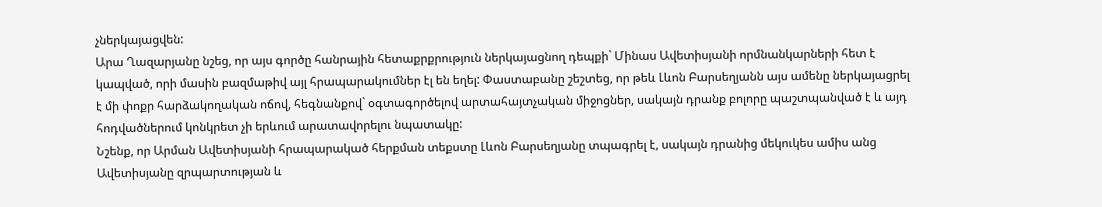չներկայացվեն:
Արա Ղազարյանը նշեց, որ այս գործը հանրային հետաքրքրություն ներկայացնող դեպքի` Մինաս Ավետիսյանի որմնանկարների հետ է կապված, որի մասին բազմաթիվ այլ հրապարակումներ էլ են եղել: Փաստաբանը շեշտեց, որ թեև Լևոն Բարսեղյանն այս ամենը ներկայացրել է մի փոքր հարձակողական ոճով, հեգնանքով` օգտագործելով արտահայտչական միջոցներ, սակայն դրանք բոլորը պաշտպանված է և այդ հոդվածներում կոնկրետ չի երևում արատավորելու նպատակը:
Նշենք, որ Արման Ավետիսյանի հրապարակած հերքման տեքստը Լևոն Բարսեղյանը տպագրել է, սակայն դրանից մեկուկես ամիս անց Ավետիսյանը զրպարտության և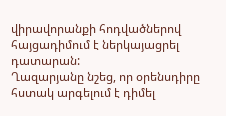վիրավորանքի հոդվածներով հայցադիմում է ներկայացրել դատարան:
Ղազարյանը նշեց, որ օրենսդիրը հստակ արգելում է դիմել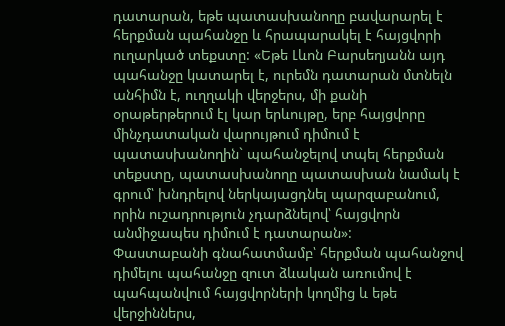դատարան, եթե պատասխանողը բավարարել է հերքման պահանջը և հրապարակել է հայցվորի ուղարկած տեքստը: «Եթե Լևոն Բարսեղյանն այդ պահանջը կատարել է, ուրեմն դատարան մտնելն անհիմն է, ուղղակի վերջերս, մի քանի օրաթերթերում էլ կար երևույթը, երբ հայցվորը մինչդատական վարույթում դիմում է պատասխանողին` պահանջելով տպել հերքման տեքստը, պատասխանողը պատասխան նամակ է գրում՝ խնդրելով ներկայացդնել պարզաբանում, որին ուշադրություն չդարձնելով՝ հայցվորն անմիջապես դիմում է դատարան»:
Փաստաբանի գնահատմամբ՝ հերքման պահանջով դիմելու պահանջը զուտ ձևական առումով է պահպանվում հայցվորների կողմից և եթե վերջիններս,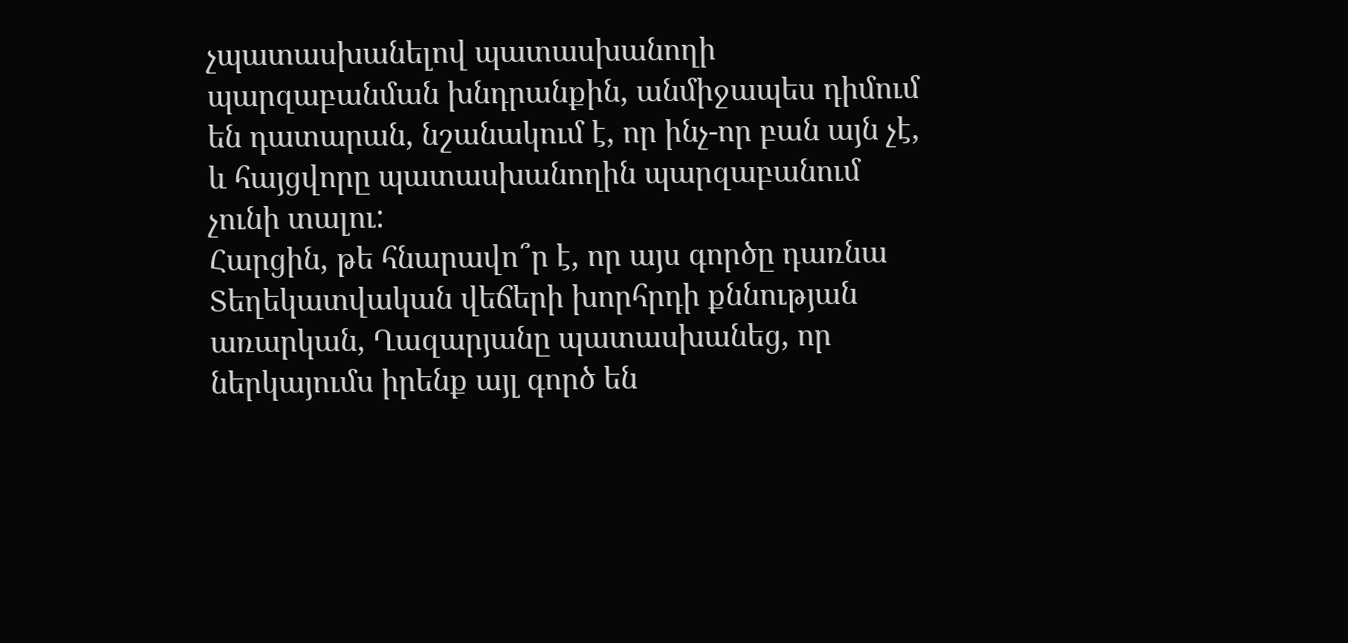չպատասխանելով պատասխանողի պարզաբանման խնդրանքին, անմիջապես դիմում են դատարան, նշանակում է, որ ինչ-որ բան այն չէ, և հայցվորը պատասխանողին պարզաբանում չունի տալու:
Հարցին, թե հնարավո՞ր է, որ այս գործը դառնա Տեղեկատվական վեճերի խորհրդի քննության առարկան, Ղազարյանը պատասխանեց, որ ներկայումս իրենք այլ գործ են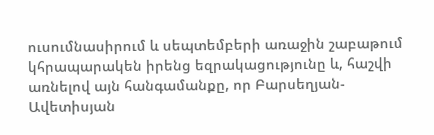ուսումնասիրում և սեպտեմբերի առաջին շաբաթում կհրապարակեն իրենց եզրակացությունը և, հաշվի առնելով այն հանգամանքը, որ Բարսեղյան-Ավետիսյան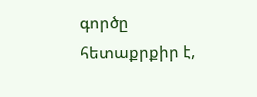գործը հետաքրքիր է,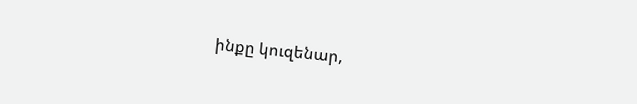ինքը կուզենար,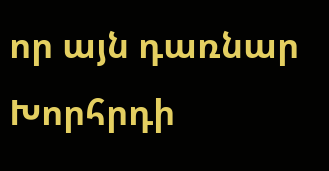որ այն դառնար Խորհրդի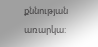քննության առարկա: